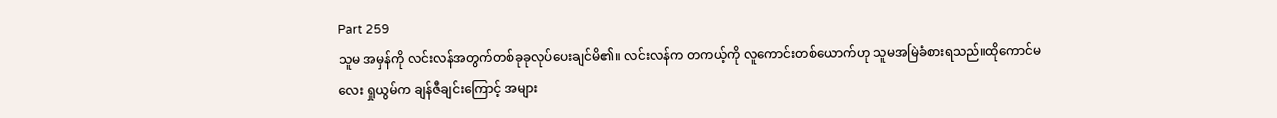Part 259
သူမ အမှန်ကို လင်းလန်အတွက်တစ်ခုခုလုပ်ပေးချင်မိ၏။ လင်းလန်က တကယ့်ကို လူကောင်းတစ်ယောက်ဟု သူမအမြဲခံစားရသည်။ထိုကောင်မလေး ရှုယွမ်က ချန်ဇီချင်းကြောင့် အများ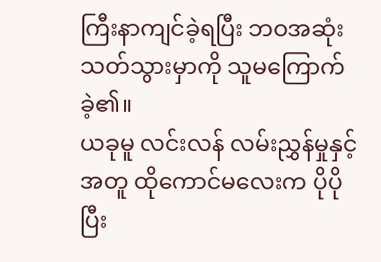ကြီးနာကျင်ခဲ့ရပြီး ဘဝအဆုံးသတ်သွားမှာကို သူမကြောက်ခဲ့၏။
ယခုမူ လင်းလန် လမ်းညွှန်မှုနှင့်အတူ ထိုကောင်မလေးက ပိုပိုပြီး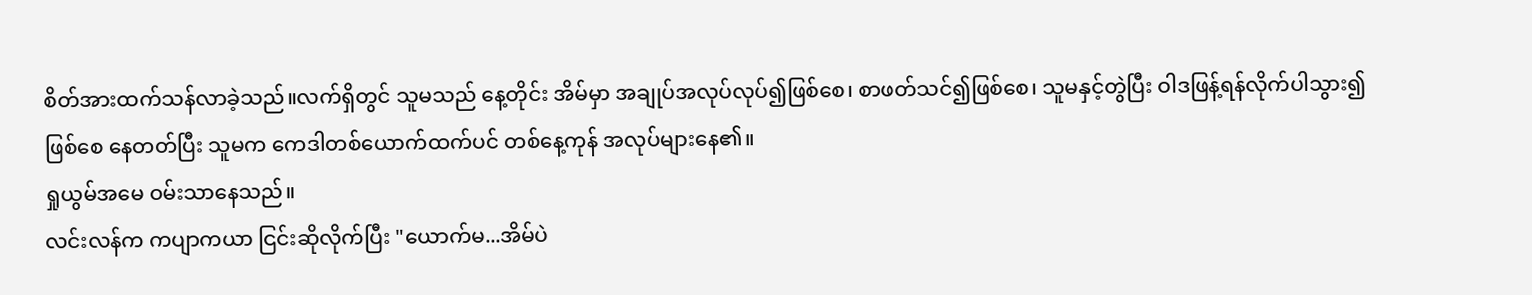စိတ်အားထက်သန်လာခဲ့သည်။လက်ရှိတွင် သူမသည် နေ့တိုင်း အိမ်မှာ အချုပ်အလုပ်လုပ်၍ဖြစ်စေ၊ စာဖတ်သင်၍ဖြစ်စေ၊ သူမနှင့်တွဲပြီး ဝါဒဖြန့်ရန်လိုက်ပါသွား၍ဖြစ်စေ နေတတ်ပြီး သူမက ကေဒါတစ်ယောက်ထက်ပင် တစ်နေ့ကုန် အလုပ်များနေ၏။
ရှုယွမ်အမေ ဝမ်းသာနေသည်။
လင်းလန်က ကပျာကယာ ငြင်းဆိုလိုက်ပြီး "ယောက်မ...အိမ်ပဲ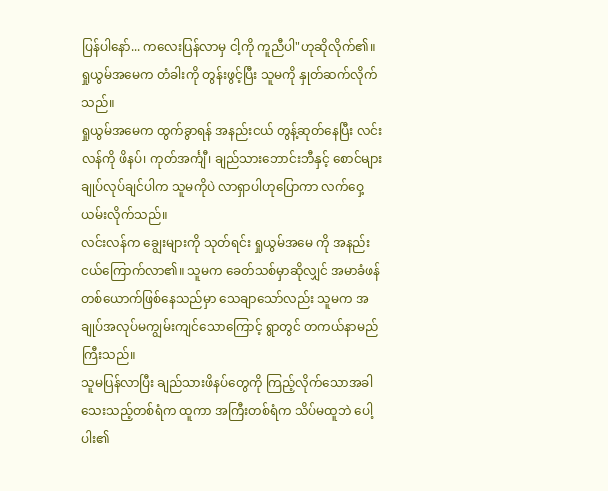ပြန်ပါနော်... ကလေးပြန်လာမှ ငါ့ကို ကူညီပါ"ဟုဆိုလိုက်၏။
ရှုယွမ်အမေက တံခါးကို တွန်းဖွင့်ပြီး သူမကို နှုတ်ဆက်လိုက်သည်။
ရှုယွမ်အမေက ထွက်ခွာရန် အနည်းငယ် တွန့်ဆုတ်နေပြီး လင်းလန်ကို ဖိနပ်၊ ကုတ်အင်္ကျီ၊ ချည်သားဘောင်းဘီနှင့် စောင်များ ချုပ်လုပ်ချင်ပါက သူမကိုပဲ လာရှာပါဟုပြောကာ လက်ဝှေ့ယမ်းလိုက်သည်။
လင်းလန်က ချွေးများကို သုတ်ရင်း ရှုယွမ်အမေ ကို အနည်းငယ်ကြောက်လာ၏။ သူမက ခေတ်သစ်မှာဆိုလျှင် အမာခံဖန်တစ်ယောက်ဖြစ်နေသည်မှာ သေချာသော်လည်း သူမက အချုပ်အလုပ်မကျွမ်းကျင်သောကြောင့် ရွာတွင် တကယ်နာမည်ကြီးသည်။
သူမပြန်လာပြီး ချည်သားဖိနပ်တွေကို ကြည့်လိုက်သောအခါ သေးသည့်တစ်ရံက ထူကာ အကြီးတစ်ရံက သိပ်မထူဘဲ ပေါ့ပါး၏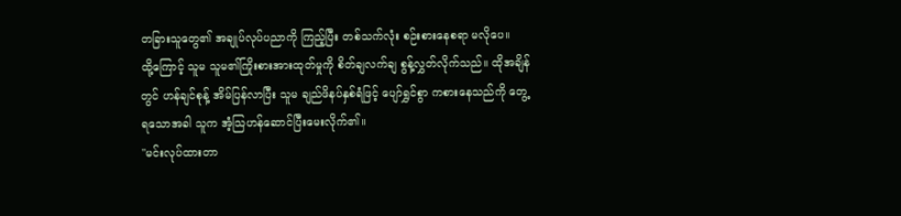တခြားသူတွေ၏ အချုပ်လုပ်ပညာကို ကြည့်ပြီး တစ်သက်လုံး စဉ်းစားနေစရာ မလိုပေ။
ထို့ကြောင့် သူမ သူမ၏ကြိုးစားအားထုတ်မှုကို စိတ်ချလက်ချ စွန့်လွှတ်လိုက်သည်။ ထိုအချိန်တွင် ဟန်ချင်စုန့် အိမ်ပြန်လာပြီး သူမ ချည်ဖိနပ်နှစ်ရံဖြင့် ပျော်ရွှင်စွာ ကစားနေသည်ကို တွေ့ရသောအခါ သူက အံ့သြဟန်ဆောင်ပြီးမေးလိုက်၏။
"မင်းလုပ်ထားတာ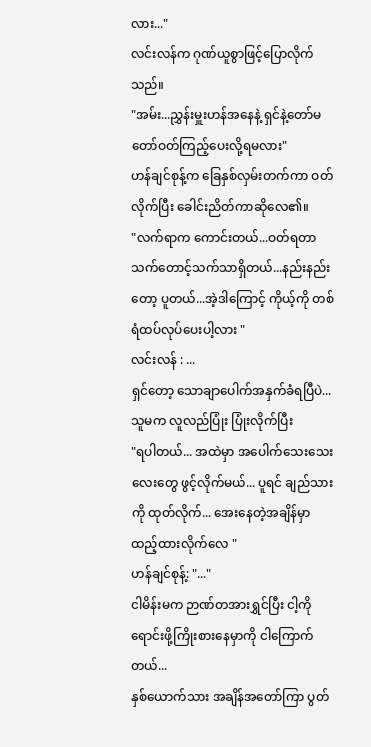လား..."
လင်းလန်က ဂုဏ်ယူစွာဖြင့်ပြောလိုက်သည်။
"အမ်း...ညွှန်းမှူးဟန်အနေနဲ့ ရှင်နဲ့တော်မတော်ဝတ်ကြည့်ပေးလို့ရမလား"
ဟန်ချင်စုန့်က ခြေနှစ်လှမ်းတက်ကာ ဝတ်လိုက်ပြီး ခေါင်းညိတ်ကာဆိုလေ၏။
"လက်ရာက ကောင်းတယ်...ဝတ်ရတာ သက်တောင့်သက်သာရှိတယ်...နည်းနည်းတော့ ပူတယ်...အဲ့ဒါကြောင့် ကိုယ့်ကို တစ်ရံထပ်လုပ်ပေးပါ့လား "
လင်းလန် : ...
ရှင်တော့ သောချာပေါက်အနှက်ခံရပြီပဲ...
သူမက လူလည်ပြုံး ပြုံးလိုက်ပြီး
"ရပါတယ်... အထဲမှာ အပေါက်သေးသေးလေးတွေ ဖွင့်လိုက်မယ်... ပူရင် ချည်သားကို ထုတ်လိုက်... အေးနေတဲ့အချိန်မှာ ထည့်ထားလိုက်လေ "
ဟန်ချင်စုန့်: "..."
ငါမိန်းမက ဉာဏ်တအားရွှင်ပြီး ငါ့ကိုရောင်းဖို့ကြိုးစားနေမှာကို ငါကြောက်တယ်...
နှစ်ယောက်သား အချိန်အတော်ကြာ ပွတ်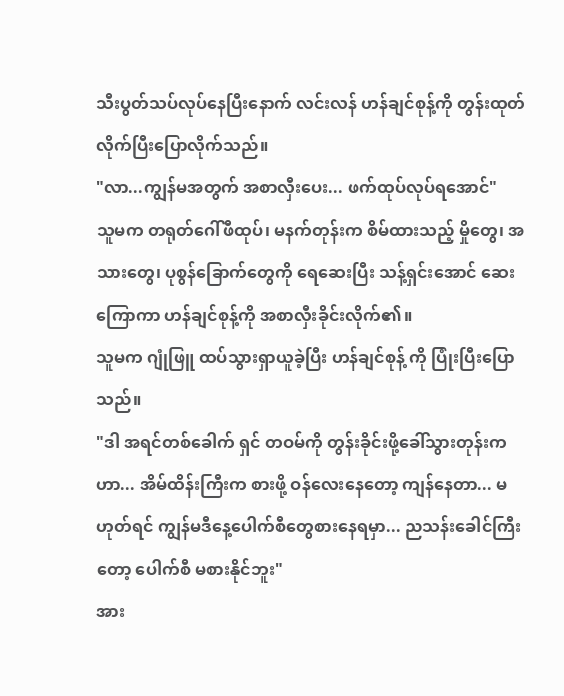သီးပွတ်သပ်လုပ်နေပြီးနောက် လင်းလန် ဟန်ချင်စုန့်ကို တွန်းထုတ်လိုက်ပြီးပြောလိုက်သည်။
"လာ...ကျွန်မအတွက် အစာလှီးပေး... ဖက်ထုပ်လုပ်ရအောင်"
သူမက တရုတ်ဂေါ်ဖီထုပ်၊ မနက်တုန်းက စိမ်ထားသည့် မှိုတွေ၊ အသားတွေ၊ ပုစွန်ခြောက်တွေကို ရေဆေးပြီး သန့်ရှင်းအောင် ဆေးကြောကာ ဟန်ချင်စုန့်ကို အစာလှီးခိုင်းလိုက်၏။
သူမက ဂျုံဖြူ ထပ်သွားရှာယူခဲ့ပြီး ဟန်ချင်စုန့် ကို ပြုံးပြီးပြောသည်။
"ဒါ အရင်တစ်ခေါက် ရှင် တဝမ်ကို တွန်းခိုင်းဖို့ခေါ်သွားတုန်းကဟာ... အိမ်ထိန်းကြီးက စားဖို့ ဝန်လေးနေတော့ ကျန်နေတာ... မဟုတ်ရင် ကျွန်မဒီနေ့ပေါက်စီတွေစားနေရမှာ... ညသန်းခေါင်ကြီးတော့ ပေါက်စီ မစားနိုင်ဘူး"
အား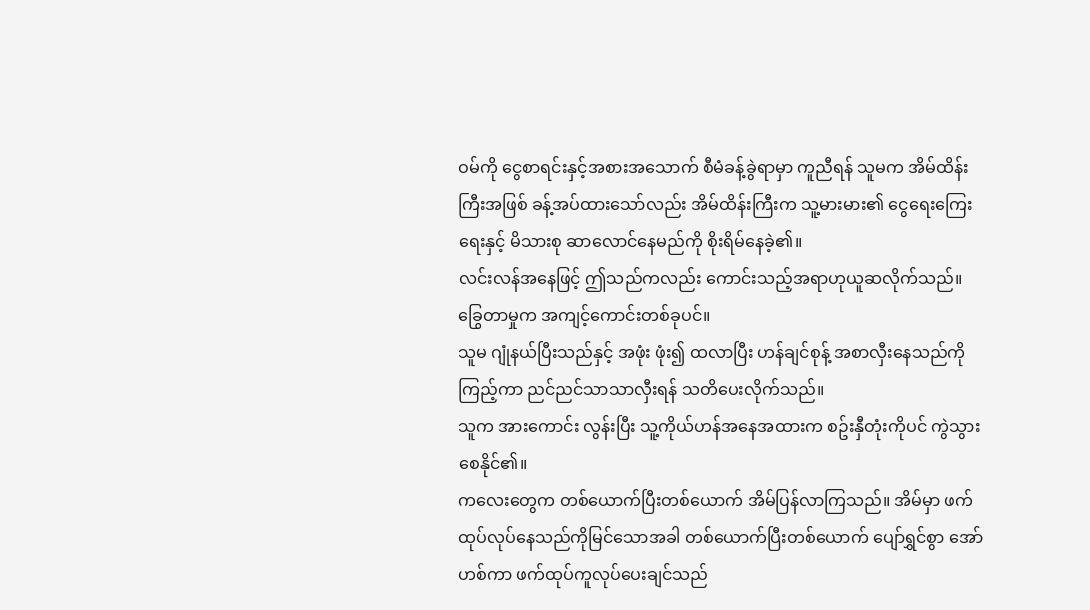ဝမ်ကို ငွေစာရင်းနှင့်အစားအသောက် စီမံခန့်ခွဲရာမှာ ကူညီရန် သူမက အိမ်ထိန်းကြီးအဖြစ် ခန့်အပ်ထားသော်လည်း အိမ်ထိန်းကြီးက သူ့မားမား၏ ငွေရေးကြေးရေးနှင့် မိသားစု ဆာလောင်နေမည်ကို စိုးရိမ်နေခဲ့၏။
လင်းလန်အနေဖြင့် ဤသည်ကလည်း ကောင်းသည့်အရာဟုယူဆလိုက်သည်။ ခြွေတာမှုက အကျင့်ကောင်းတစ်ခုပင်။
သူမ ဂျုံနယ်ပြီးသည်နှင့် အဖုံး ဖုံး၍ ထလာပြီး ဟန်ချင်စုန့် အစာလှီးနေသည်ကို ကြည့်ကာ ညင်ညင်သာသာလှီးရန် သတိပေးလိုက်သည်။
သူက အားကောင်း လွန်းပြီး သူ့ကိုယ်ဟန်အနေအထားက စဥ်းနှီတုံးကိုပင် ကွဲသွားစေနိုင်၏။
ကလေးတွေက တစ်ယောက်ပြီးတစ်ယောက် အိမ်ပြန်လာကြသည်။ အိမ်မှာ ဖက်ထုပ်လုပ်နေသည်ကိုမြင်သောအခါ တစ်ယောက်ပြီးတစ်ယောက် ပျော်ရွှင်စွာ အော်ဟစ်ကာ ဖက်ထုပ်ကူလုပ်ပေးချင်သည်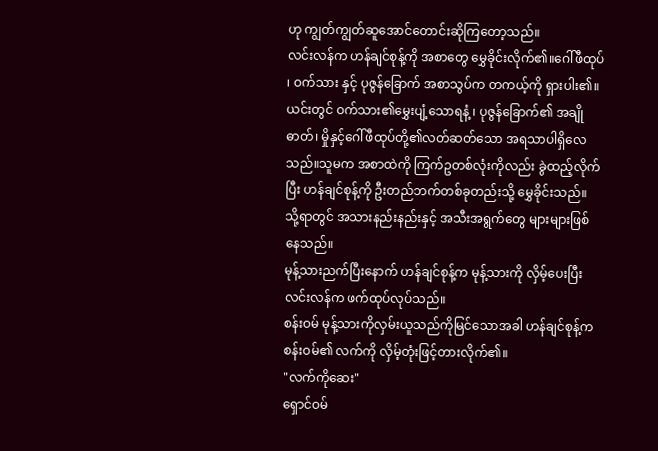ဟု ကျွတ်ကျွတ်ဆူအောင်တောင်းဆိုကြတော့သည်။
လင်းလန်က ဟန်ချင်စုန့်ကို အစာတွေ မွှေခိုင်းလိုက်၏။ဂေါ်ဖီထုပ် ၊ ဝက်သား နှင့် ပုဇွန်ခြောက် အစာသွပ်က တကယ့်ကို ရှားပါး၏။ ယင်းတွင် ဝက်သား၏မွှေးပျံ့သောရနံ့ ၊ ပုဇွန်ခြောက်၏ အချိုဓာတ်၊ မှိုနှင့်ဂေါ်ဖီထုပ်တို့၏လတ်ဆတ်သော အရသာပါရှိလေသည်။သူမက အစာထဲကို ကြက်ဥတစ်လုံးကိုလည်း ခွဲထည့်လိုက်ပြီး ဟန်ချင်စုန့်ကို ဦးတည်ဘက်တစ်ခုတည်းသို့ မွှေခိုင်းသည်။
သို့ရာတွင် အသားနည်းနည်းနှင့် အသီးအရွက်တွေ များများဖြစ်နေသည်။
မုန့်သားညက်ပြီးနောက် ဟန်ချင်စုန့်က မုန့်သားကို လှိမ့်ပေးပြီး လင်းလန်က ဖက်ထုပ်လုပ်သည်။
စန်းဝမ် မုန့်သားကိုလှမ်းယူသည်ကိုမြင်သောအခါ ဟန်ချင်စုန့်က စန်းဝမ်၏ လက်ကို လှိမ့်တုံးဖြင့်တားလိုက်၏။
"လက်ကိုဆေး"
ရှောင်ဝမ်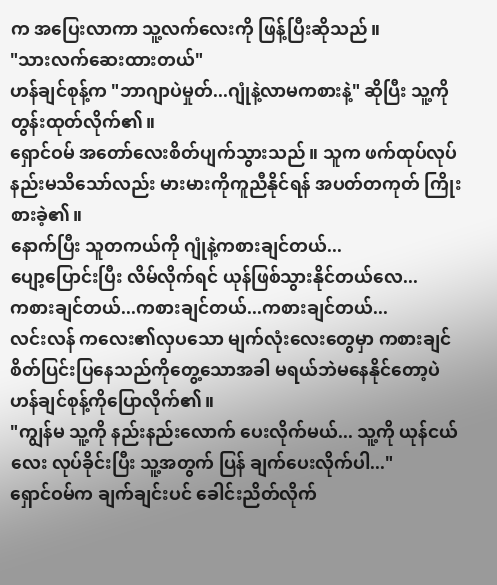က အပြေးလာကာ သူ့လက်လေးကို ဖြန့်ပြီးဆိုသည်။
"သားလက်ဆေးထားတယ်"
ဟန်ချင်စုန့်က "ဘာဂျာပဲမှုတ်...ဂျုံနဲ့လာမကစားနဲ့" ဆိုပြီး သူ့ကို တွန်းထုတ်လိုက်၏။
ရှောင်ဝမ် အတော်လေးစိတ်ပျက်သွားသည်။ သူက ဖက်ထုပ်လုပ်နည်းမသိသော်လည်း မားမားကိုကူညီနိုင်ရန် အပတ်တကုတ် ကြိုးစားခဲ့၏။
နောက်ပြီး သူတကယ်ကို ဂျုံနဲ့ကစားချင်တယ်...
ပျော့ပြောင်းပြီး လိမ်လိုက်ရင် ယုန်ဖြစ်သွားနိုင်တယ်လေ...
ကစားချင်တယ်...ကစားချင်တယ်...ကစားချင်တယ်...
လင်းလန် ကလေး၏လှပသော မျက်လုံးလေးတွေမှာ ကစားချင်စိတ်ပြင်းပြနေသည်ကိုတွေ့သောအခါ မရယ်ဘဲမနေနိုင်တော့ပဲ ဟန်ချင်စုန့်ကိုပြောလိုက်၏။
"ကျွန်မ သူ့ကို နည်းနည်းလောက် ပေးလိုက်မယ်... သူ့ကို ယုန်ငယ်လေး လုပ်ခိုင်းပြီး သူ့အတွက် ပြန် ချက်ပေးလိုက်ပါ..."
ရှောင်ဝမ်က ချက်ချင်းပင် ခေါင်းညိတ်လိုက်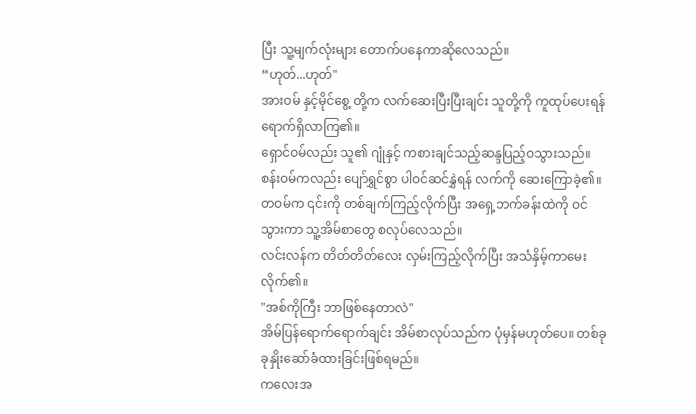ပြီး သူ့မျက်လုံးများ တောက်ပနေကာဆိုလေသည်။
“ဟုတ်...ဟုတ်"
အားဝမ် နှင့်မိုင်စွေ့ တို့က လက်ဆေးပြီးပြီးချင်း သူတို့ကို ကူထုပ်ပေးရန် ရောက်ရှိလာကြ၏။
ရှောင်ဝမ်လည်း သူ၏ ဂျုံနှင့် ကစားချင်သည့်ဆန္ဒပြည့်ဝသွားသည်။
စန်းဝမ်ကလည်း ပျော်ရွှင်စွာ ပါဝင်ဆင်နွှဲရန် လက်ကို ဆေးကြောခဲ့၏။
တဝမ်က ၎င်းကို တစ်ချက်ကြည့်လိုက်ပြီး အရှေ့ဘက်ခန်းထဲကို ဝင်သွားကာ သူ့အိမ်စာတွေ စလုပ်လေသည်။
လင်းလန်က တိတ်တိတ်လေး လှမ်းကြည့်လိုက်ပြီး အသံနှိမ့်ကာမေးလိုက်၏။
"အစ်ကိုကြီး ဘာဖြစ်နေတာလဲ"
အိမ်ပြန်ရောက်ရောက်ချင်း အိမ်စာလုပ်သည်က ပုံမှန်မဟုတ်ပေ။ တစ်ခုခုနှိုးဆော်ခံထားခြင်းဖြစ်ရမည်။
ကလေးအ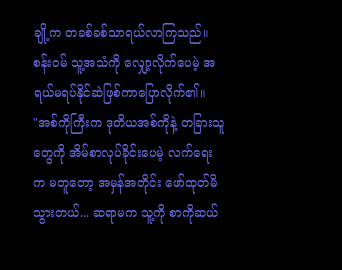ချို့က တခစ်ခစ်သာရယ်လာကြသည်။
စန်းဝမ် သူ့အသံကို လျှော့လိုက်ပေမဲ့ အရယ်မရပ်နိုင်ဆဲဖြစ်ကာပြောလိုက်၏။
"အစ်ကိုကြီးက ဒုတိယအစ်ကိုနဲ့ တခြားသူတွေကို အိမ်စာလုပ်ခိုင်းပေမဲ့ လက်ရေး က မတူတော့ အမှန်အတိုင်း ဖော်ထုတ်မိသွားတယ်... ဆရာမက သူ့ကို စာကိုဆယ်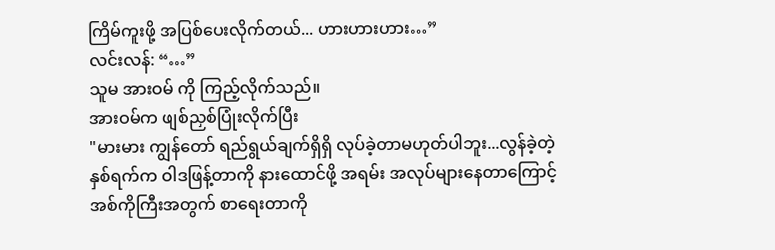ကြိမ်ကူးဖို့ အပြစ်ပေးလိုက်တယ်... ဟားဟားဟား…”
လင်းလန်: “…”
သူမ အားဝမ် ကို ကြည့်လိုက်သည်။
အားဝမ်က ဖျစ်ညှစ်ပြုံးလိုက်ပြီး
"မားမား ကျွန်တော် ရည်ရွယ်ချက်ရှိရှိ လုပ်ခဲ့တာမဟုတ်ပါဘူး...လွန်ခဲ့တဲ့ နှစ်ရက်က ဝါဒဖြန့်တာကို နားထောင်ဖို့ အရမ်း အလုပ်များနေတာကြောင့် အစ်ကိုကြီးအတွက် စာရေးတာကို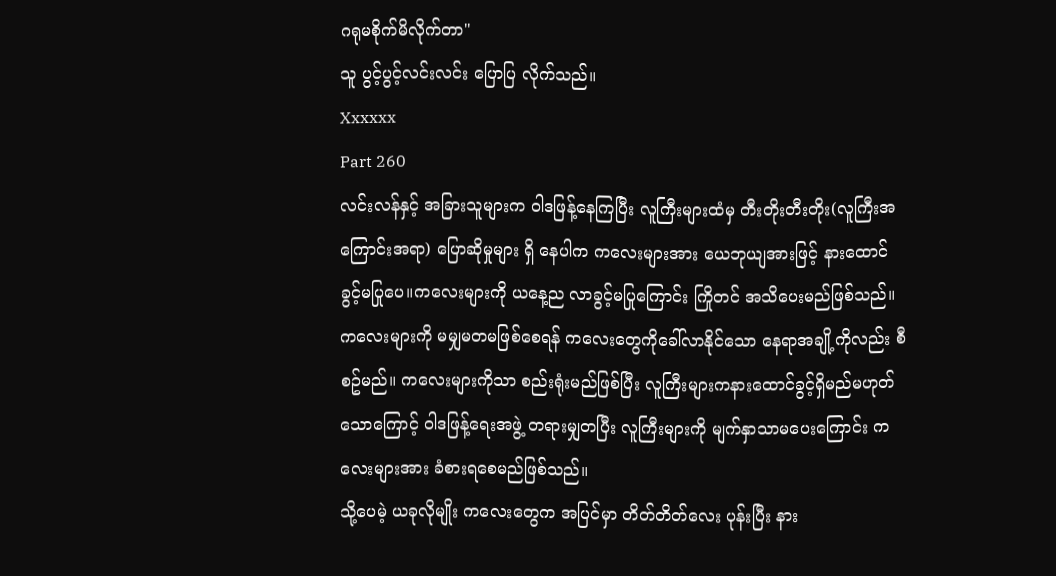ဂရုမစိုက်မိလိုက်တာ"
သူ ပွင့်ပွင့်လင်းလင်း ပြောပြ လိုက်သည်။
Xxxxxx
Part 260
လင်းလန်နှင့် အခြားသူများက ဝါဒဖြန့်နေကြပြီး လူကြီးများထံမှ တီးတိုးတီးတိုး(လူကြီးအကြောင်းအရာ) ပြောဆိုမှုများ ရှိ နေပါက ကလေးများအား ယေဘုယျအားဖြင့် နားထောင်ခွင့်မပြုပေ။ကလေးများကို ယနေ့ည လာခွင့်မပြုကြောင်း ကြိုတင် အသိပေးမည်ဖြစ်သည်။
ကလေးများကို မမျှမတမဖြစ်စေရန် ကလေးတွေကိုခေါ်လာနိုင်သော နေရာအချို့ကိုလည်း စီစဥ်မည်။ ကလေးများကိုသာ စည်းရုံးမည်ဖြစ်ပြီး လူကြီးများကနားထောင်ခွင့်ရှိမည်မဟုတ်သောကြောင့် ဝါဒဖြန့်ရေးအဖွဲ့ တရားမျှတပြီး လူကြီးများကို မျက်နှာသာမပေးကြောင်း ကလေးများအား ခံစားရစေမည်ဖြစ်သည်။
သို့ပေမဲ့ ယခုလိုမျိုး ကလေးတွေက အပြင်မှာ တိတ်တိတ်လေး ပုန်းပြီး နား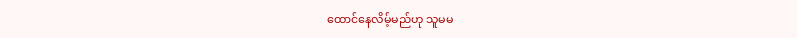ထောင်နေလိမ့်မည်ဟု သူမမ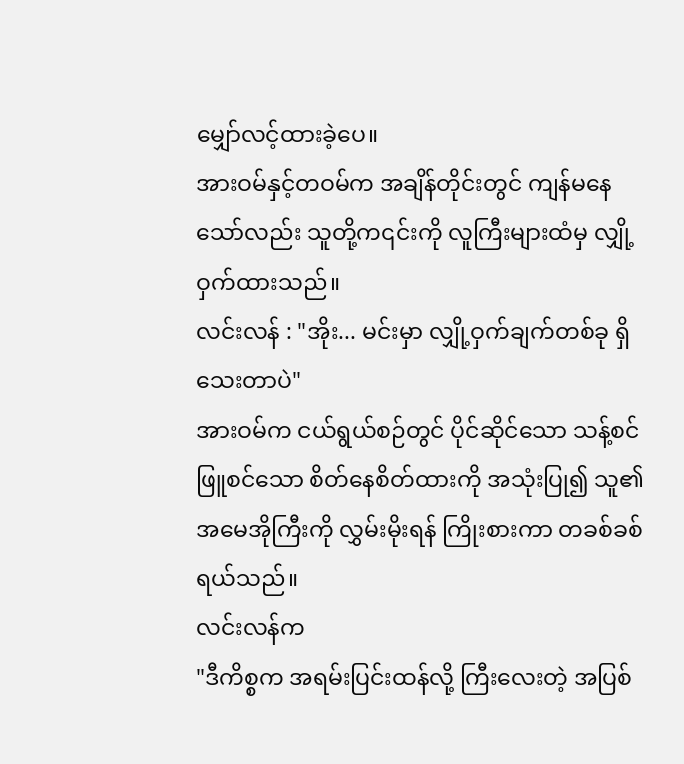မျှော်လင့်ထားခဲ့ပေ။
အားဝမ်နှင့်တဝမ်က အချိန်တိုင်းတွင် ကျန်မနေ သော်လည်း သူတို့က၎င်းကို လူကြီးများထံမှ လျှို့ဝှက်ထားသည်။
လင်းလန် : "အိုး... မင်းမှာ လျှို့ဝှက်ချက်တစ်ခု ရှိသေးတာပဲ"
အားဝမ်က ငယ်ရွယ်စဉ်တွင် ပိုင်ဆိုင်သော သန့်စင်ဖြူစင်သော စိတ်နေစိတ်ထားကို အသုံးပြု၍ သူ၏အမေအိုကြီးကို လွှမ်းမိုးရန် ကြိုးစားကာ တခစ်ခစ်ရယ်သည်။
လင်းလန်က
"ဒီကိစ္စက အရမ်းပြင်းထန်လို့ ကြီးလေးတဲ့ အပြစ်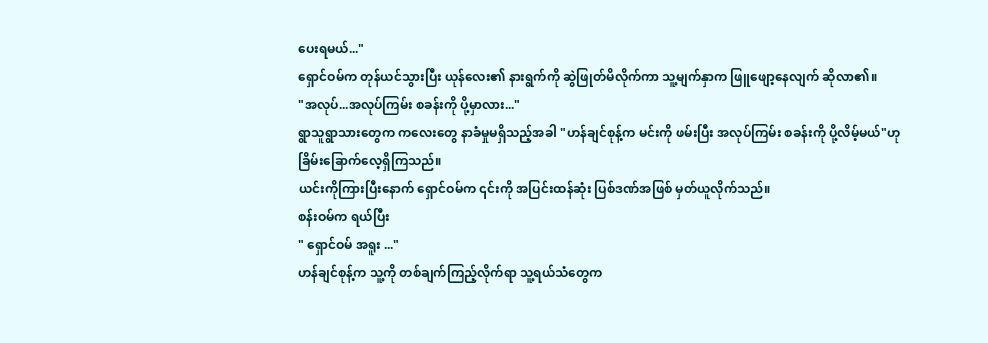ပေးရမယ်..."
ရှောင်ဝမ်က တုန်ယင်သွားပြီး ယုန်လေး၏ နားရွက်ကို ဆွဲဖြုတ်မိလိုက်ကာ သူ့မျက်နှာက ဖြူဖျော့နေလျက် ဆိုလာ၏။
"အလုပ်...အလုပ်ကြမ်း စခန်းကို ပို့မှာလား..."
ရွာသူရွာသားတွေက ကလေးတွေ နာခံမှုမရှိသည့်အခါ "ဟန်ချင်စုန့်က မင်းကို ဖမ်းပြီး အလုပ်ကြမ်း စခန်းကို ပို့လိမ့်မယ်"ဟုခြိမ်းခြောက်လေ့ရှိကြသည်။
ယင်းကိုကြားပြီးနောက် ရှောင်ဝမ်က ၎င်းကို အပြင်းထန်ဆုံး ပြစ်ဒဏ်အဖြစ် မှတ်ယူလိုက်သည်။
စန်းဝမ်က ရယ်ပြီး
" ရှောင်ဝမ် အရူး ..."
ဟန်ချင်စုန့်က သူ့ကို တစ်ချက်ကြည့်လိုက်ရာ သူ့ရယ်သံတွေက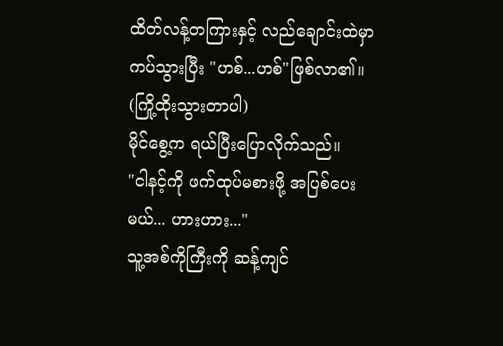ထိတ်လန့်တကြားနှင့် လည်ချောင်းထဲမှာ ကပ်သွားပြီး "ဟစ်...ဟစ်"ဖြစ်လာ၏။
(ကြို့ထိုးသွားတာပါ)
မိုင်စွေ့က ရယ်ပြီးပြောလိုက်သည်။
"ငါနင့်ကို ဖက်ထုပ်မစားဖို့ အပြစ်ပေးမယ်... ဟားဟား..."
သူ့အစ်ကိုကြီးကို ဆန့်ကျင်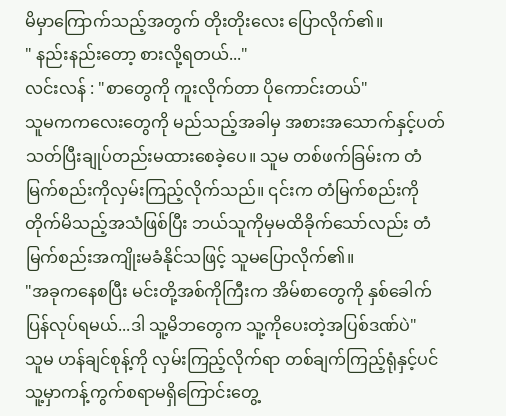မိမှာကြောက်သည့်အတွက် တိုးတိုးလေး ပြောလိုက်၏။
" နည်းနည်းတော့ စားလို့ရတယ်..."
လင်းလန် : "စာတွေကို ကူးလိုက်တာ ပိုကောင်းတယ်"
သူမကကလေးတွေကို မည်သည့်အခါမှ အစားအသောက်နှင့်ပတ်သတ်ပြီးချုပ်တည်းမထားစေခဲ့ပေ။ သူမ တစ်ဖက်ခြမ်းက တံမြက်စည်းကိုလှမ်းကြည့်လိုက်သည်။ ၎င်းက တံမြက်စည်းကို တိုက်မိသည့်အသံဖြစ်ပြီး ဘယ်သူကိုမှမထိခိုက်သော်လည်း တံမြက်စည်းအကျိုးမခံနိုင်သဖြင့် သူမပြောလိုက်၏။
"အခုကနေစပြီး မင်းတို့အစ်ကိုကြီးက အိမ်စာတွေကို နှစ်ခေါက်ပြန်လုပ်ရမယ်...ဒါ သူ့မိဘတွေက သူ့ကိုပေးတဲ့အပြစ်ဒဏ်ပဲ"
သူမ ဟန်ချင်စုန့်ကို လှမ်းကြည့်လိုက်ရာ တစ်ချက်ကြည့်ရုံနှင့်ပင် သူ့မှာကန့်ကွက်စရာမရှိကြောင်းတွေ့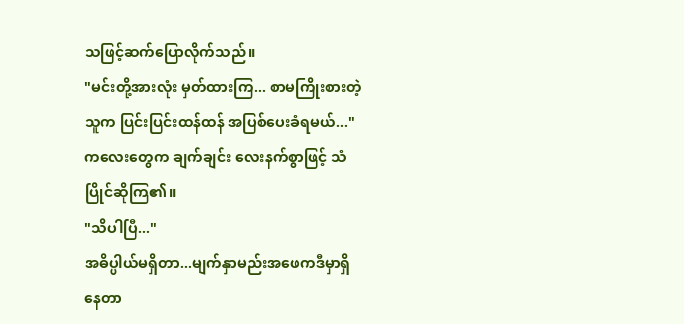သဖြင့်ဆက်ပြောလိုက်သည်။
"မင်းတို့အားလုံး မှတ်ထားကြ... စာမကြိုးစားတဲ့သူက ပြင်းပြင်းထန်ထန် အပြစ်ပေးခံရမယ်..."
ကလေးတွေက ချက်ချင်း လေးနက်စွာဖြင့် သံပြိုင်ဆိုကြ၏။
"သိပါပြီ..."
အဓိပ္ပါယ်မရှိတာ...မျက်နှာမည်းအဖေကဒီမှာရှိနေတာ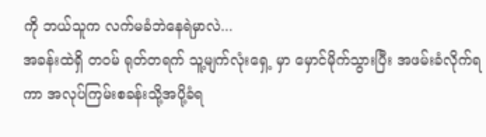ကို ဘယ်သူက လက်မခံဘဲနေရဲမှာလဲ...
အခန်းထဲရှိ တဝမ် ရုတ်တရက် သူ့မျက်လုံးရှေ့ မှာ မှောင်မိုက်သွားပြီး အဖမ်းခံလိုက်ရကာ အလုပ်ကြမ်းစခန်းသို့အပို့ခံရ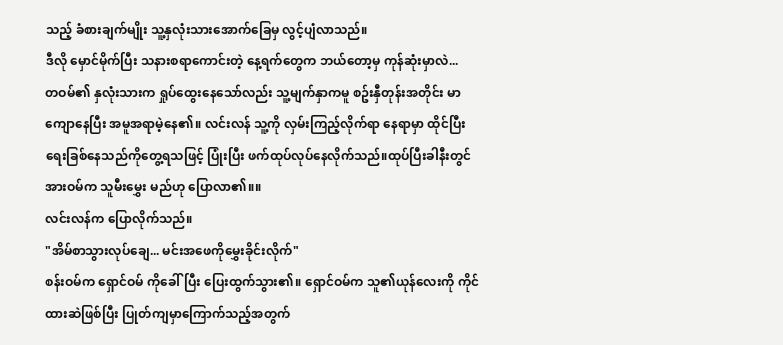သည့် ခံစားချက်မျိုး သူ့နှလုံးသားအောက်ခြေမှ လွင့်ပျံလာသည်။
ဒီလို မှောင်မိုက်ပြီး သနားစရာကောင်းတဲ့ နေ့ရက်တွေက ဘယ်တော့မှ ကုန်ဆုံးမှာလဲ...
တဝမ်၏ နှလုံးသားက ရှုပ်ထွေးနေသော်လည်း သူ့မျက်နှာကမူ စဥ်းနှီတုန်းအတိုင်း မာကျောနေပြီး အမူအရာမဲ့နေ၏။ လင်းလန် သူ့ကို လှမ်းကြည့်လိုက်ရာ နေရာမှာ ထိုင်ပြီး ရေးခြစ်နေသည်ကိုတွေ့ရသဖြင့် ပြုံးပြီး ဖက်ထုပ်လုပ်နေလိုက်သည်။ထုပ်ပြီးခါနီးတွင် အားဝမ်က သူမီးမွှေး မည်ဟု ပြောလာ၏။။
လင်းလန်က ပြောလိုက်သည်။
"အိမ်စာသွားလုပ်ချေ... မင်းအဖေကိုမွှေးခိုင်းလိုက်"
စန်းဝမ်က ရှောင်ဝမ် ကိုခေါ်ပြီး ပြေးထွက်သွား၏။ ရှောင်ဝမ်က သူ၏ယုန်လေးကို ကိုင်ထားဆဲဖြစ်ပြီး ပြုတ်ကျမှာကြောက်သည့်အတွက်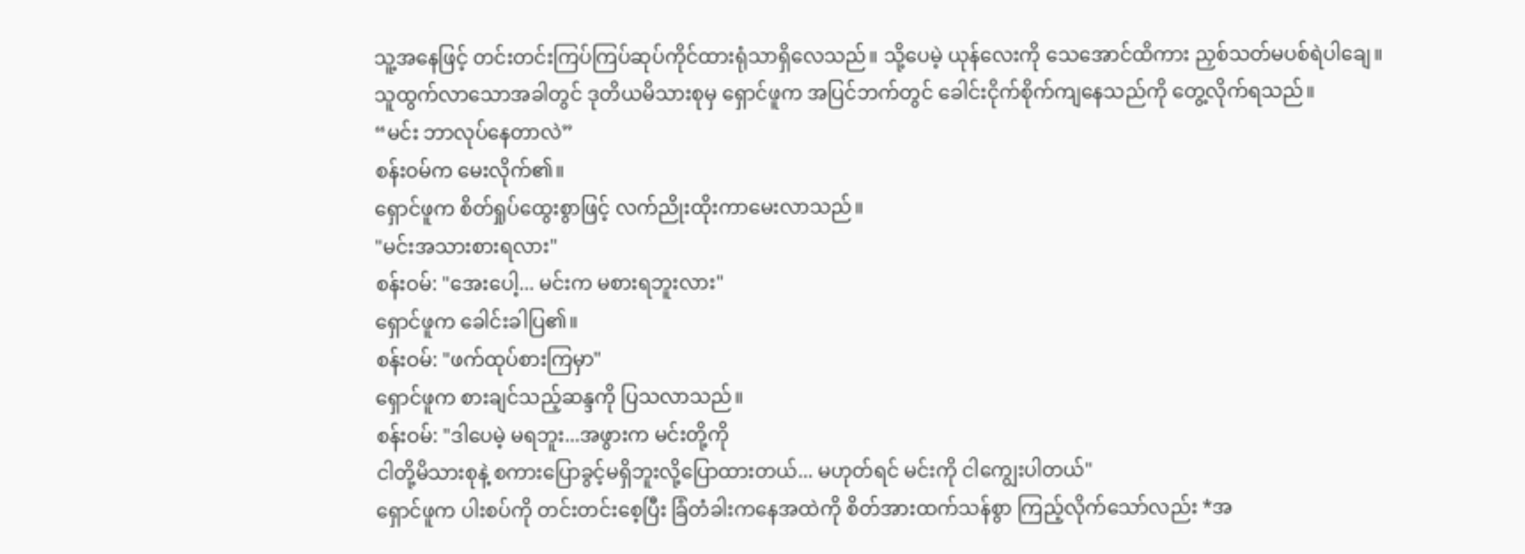သူ့အနေဖြင့် တင်းတင်းကြပ်ကြပ်ဆုပ်ကိုင်ထားရုံသာရှိလေသည်။ သို့ပေမဲ့ ယုန်လေးကို သေအောင်ထိကား ညှစ်သတ်မပစ်ရဲပါချေ။
သူထွက်လာသောအခါတွင် ဒုတိယမိသားစုမှ ရှောင်ဖူက အပြင်ဘက်တွင် ခေါင်းငိုက်စိုက်ကျနေသည်ကို တွေ့လိုက်ရသည်။
“မင်း ဘာလုပ်နေတာလဲ”
စန်းဝမ်က မေးလိုက်၏။
ရှောင်ဖူက စိတ်ရှုပ်ထွေးစွာဖြင့် လက်ညိုးထိုးကာမေးလာသည်။
"မင်းအသားစားရလား"
စန်းဝမ်: "အေးပေါ့... မင်းက မစားရဘူးလား"
ရှောင်ဖူက ခေါင်းခါပြ၏။
စန်းဝမ်: "ဖက်ထုပ်စားကြမှာ"
ရှောင်ဖူက စားချင်သည့်ဆန္ဒကို ပြသလာသည်။
စန်းဝမ်: "ဒါပေမဲ့ မရဘူး...အဖွားက မင်းတို့ကို
ငါတို့မိသားစုနဲ့ စကားပြောခွင့်မရှိဘူးလို့ပြောထားတယ်... မဟုတ်ရင် မင်းကို ငါကျွေးပါတယ်"
ရှောင်ဖူက ပါးစပ်ကို တင်းတင်းစေ့ပြီး ခြံတံခါးကနေအထဲကို စိတ်အားထက်သန်စွာ ကြည့်လိုက်သော်လည်း *အ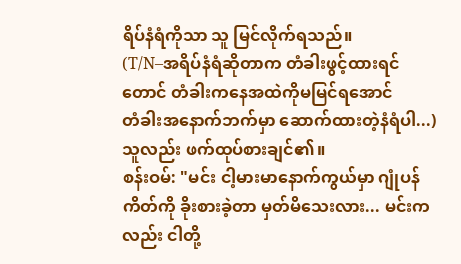ရိပ်နံရံကိုသာ သူ မြင်လိုက်ရသည်။
(T/N–အရိပ်နံရံဆိုတာက တံခါးဖွင့်ထားရင်တောင် တံခါးကနေအထဲကိုမမြင်ရအောင်
တံခါးအနောက်ဘက်မှာ ဆောက်ထားတဲ့နံရံပါ...)
သူလည်း ဖက်ထုပ်စားချင်၏။
စန်းဝမ်: "မင်း ငါ့မားမာနောက်ကွယ်မှာ ဂျုံပန်ကိတ်ကို ခိုးစားခဲ့တာ မှတ်မိသေးလား... မင်းကလည်း ငါတို့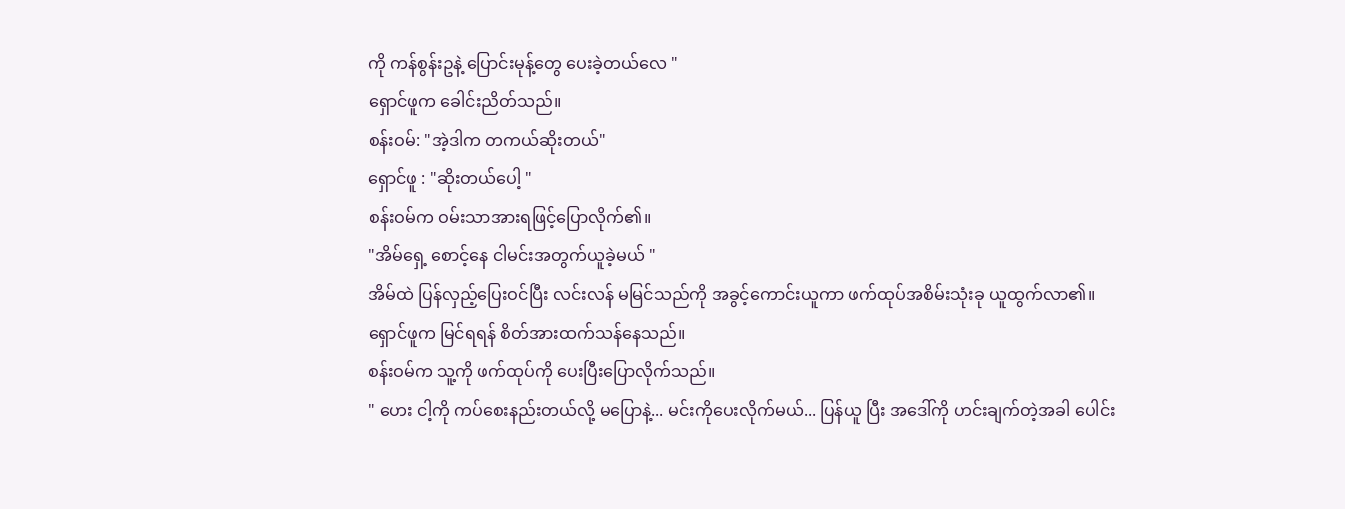ကို ကန်စွန်းဥနဲ့ ပြောင်းမုန့်တွေ ပေးခဲ့တယ်လေ "
ရှောင်ဖူက ခေါင်းညိတ်သည်။
စန်းဝမ်: "အဲ့ဒါက တကယ်ဆိုးတယ်"
ရှောင်ဖူ : "ဆိုးတယ်ပေါ့ "
စန်းဝမ်က ဝမ်းသာအားရဖြင့်ပြောလိုက်၏။
"အိမ်ရှေ့ စောင့်နေ ငါမင်းအတွက်ယူခဲ့မယ် "
အိမ်ထဲ ပြန်လှည့်ပြေးဝင်ပြီး လင်းလန် မမြင်သည်ကို အခွင့်ကောင်းယူကာ ဖက်ထုပ်အစိမ်းသုံးခု ယူထွက်လာ၏။
ရှောင်ဖူက မြင်ရရန် စိတ်အားထက်သန်နေသည်။
စန်းဝမ်က သူ့ကို ဖက်ထုပ်ကို ပေးပြီးပြောလိုက်သည်။
" ဟေး ငါ့ကို ကပ်စေးနည်းတယ်လို့ မပြောနဲ့... မင်းကိုပေးလိုက်မယ်... ပြန်ယူ ပြီး အဒေါ်ကို ဟင်းချက်တဲ့အခါ ပေါင်း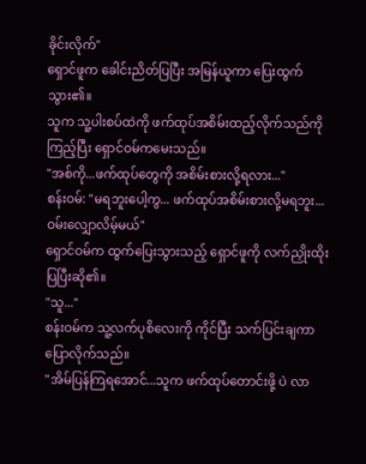ခိုင်းလိုက်"
ရှောင်ဖူက ခေါင်းညိတ်ပြပြီး အမြန်ယူကာ ပြေးထွက်သွား၏။
သူက သူ့ပါးစပ်ထဲကို ဖက်ထုပ်အစိမ်းထည့်လိုက်သည်ကိုကြည့်ပြီး ရှောင်ဝမ်ကမေးသည်။
"အစ်ကို...ဖက်ထုပ်တွေကို အစိမ်းစားလို့ရလား..."
စန်းဝမ်: "မရဘူးပေါ့ကွ... ဖက်ထုပ်အစိမ်းစားလို့မရဘူး... ဝမ်းလျှောလိမ့်မယ်"
ရှောင်ဝမ်က ထွက်ပြေးသွားသည့် ရှောင်ဖူကို လက်ညှိုးထိုးပြပြီးဆို၏။
"သူ..."
စန်းဝမ်က သူ့လက်ပုစိလေးကို ကိုင်ပြီး သက်ပြင်းချကာပြောလိုက်သည်။
"အိမ်ပြန်ကြရအောင်...သူက ဖက်ထုပ်တောင်းဖို့ ပဲ လာ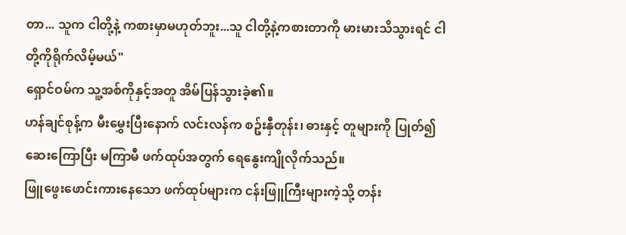တာ... သူက ငါတို့နဲ့ ကစားမှာမဟုတ်ဘူး...သူ ငါတို့နဲ့ကစားတာကို မားမားသိသွားရင် ငါတို့ကိုရိုက်လိမ့်မယ်"
ရှောင်ဝမ်က သူ့အစ်ကိုနှင့်အတူ အိမ်ပြန်သွားခဲ့၏။
ဟန်ချင်စုန့်က မီးမွှေးပြီးနောက် လင်းလန်က စဥ်းနှီတုန်း၊ ဓားနှင့် တူများကို ပြုတ်၍ ဆေးကြောပြီး မကြာမီ ဖက်ထုပ်အတွက် ရေနွေးကျိုလိုက်သည်။
ဖြူဖွေးဖောင်းကားနေသော ဖက်ထုပ်များက ငန်းဖြူကြီးများကဲ့သို့ တန်း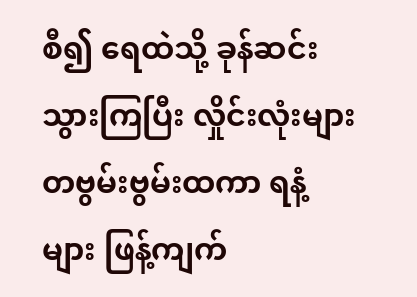စီ၍ ရေထဲသို့ ခုန်ဆင်းသွားကြပြီး လှိုင်းလုံးများတဗွမ်းဗွမ်းထကာ ရနံ့များ ဖြန့်ကျက်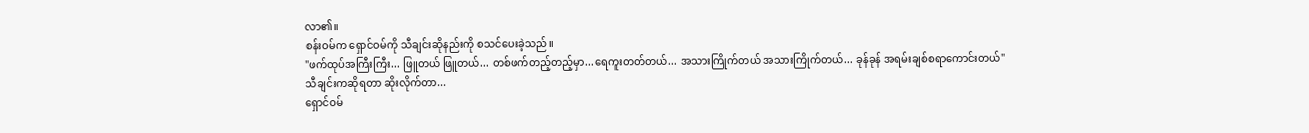လာ၏။
စန်းဝမ်က ရှောင်ဝမ်ကို သီချင်းဆိုနည်းကို စသင်ပေးခဲ့သည်။
"ဖက်ထုပ်အကြီးကြီး... ဖြူတယ် ဖြူတယ်... တစ်ဖက်တည့်တည့်မှာ...ရေကူးတတ်တယ်... အသားကြိုက်တယ် အသားကြိုက်တယ်... ခုန်ခုန် အရမ်းချစ်စရာကောင်းတယ်"
သီချင်းကဆိုရတာ ဆိုးလိုက်တာ...
ရှောင်ဝမ်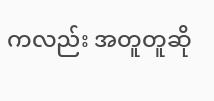ကလည်း အတူတူဆို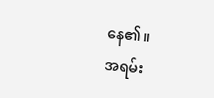နေ၏။
အရမ်း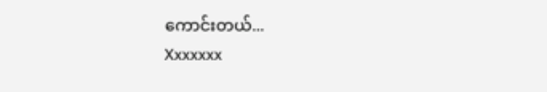ကောင်းတယ်...
Xxxxxxx